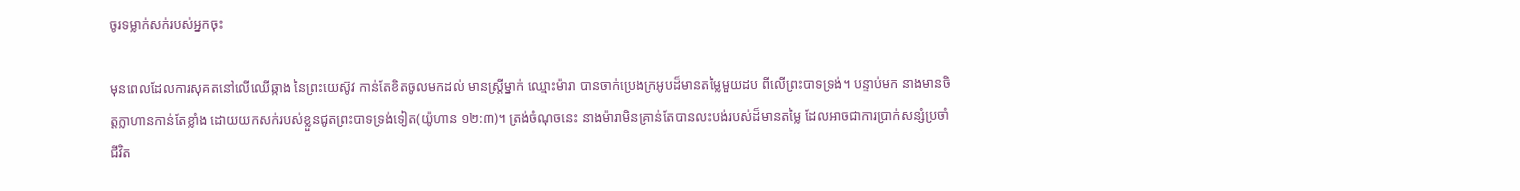ចូរទម្លាក់សក់របស់អ្នកចុះ

មុនពេលដែលការសុគតនៅលើឈើឆ្កាង នៃព្រះយេស៊ូវ កាន់តែខិតចូលមកដល់ មានស្រ្តីម្នាក់ ឈ្មោះម៉ារា បានចាក់ប្រេងក្រអូបដ៏មានតម្លៃមួយដប ពីលើព្រះបាទទ្រង់។ បន្ទាប់មក នាងមានចិត្តក្លាហានកាន់តែខ្លាំង ដោយយកសក់របស់ខ្លួនជូតព្រះបាទទ្រង់ទៀត(យ៉ូហាន ១២:៣)។ ត្រង់ចំណុចនេះ នាងម៉ារាមិនគ្រាន់តែបានលះបង់របស់ដ៏មានតម្លៃ ដែលអាចជាការប្រាក់សន្សំប្រចាំជីវិត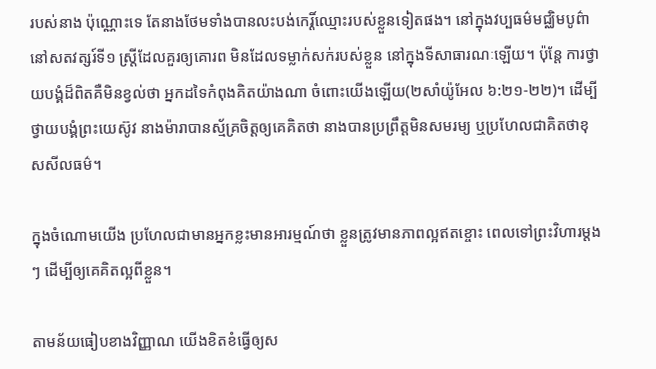របស់នាង ប៉ុណ្ណោះទេ តែនាងថែមទាំងបានលះបង់កេរ្តិ៍ឈ្មោះរបស់ខ្លួនទៀតផង។ នៅក្នុងវប្បធម៌មជ្ឈិមបូព៌ា នៅសតវត្សរ៍ទី១ ស្រ្តីដែលគួរឲ្យគោរព មិនដែលទម្លាក់សក់របស់ខ្លួន នៅក្នុងទីសាធារណៈឡើយ។ ប៉ុន្តែ ការថ្វាយបង្គំដ៏ពិតគឺមិនខ្វល់ថា អ្នកដទៃកំពុងគិតយ៉ាងណា ចំពោះយើងឡើយ(២សាំយ៉ូអែល ៦:២១-២២)។ ដើម្បីថ្វាយបង្គំព្រះយេស៊ូវ នាងម៉ារាបានស្ម័គ្រចិត្តឲ្យគេគិតថា នាងបានប្រព្រឹត្តមិនសមរម្យ ឬប្រហែលជាគិតថាខុសសីលធម៌។

ក្នុងចំណោមយើង ប្រហែលជាមានអ្នកខ្លះមានអារម្មណ៍ថា ខ្លួនត្រូវមានភាពល្អឥតខ្ចោះ ពេលទៅព្រះវិហារម្តងៗ ដើម្បីឲ្យគេគិតល្អពីខ្លួន។

តាមន័យធៀបខាងវិញ្ញាណ យើងខិតខំធ្វើឲ្យស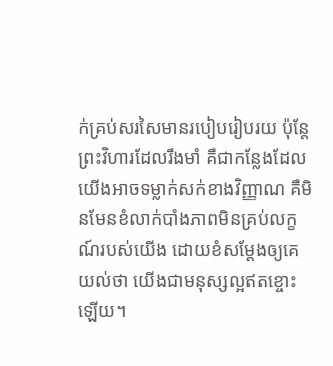ក់គ្រប់សរសៃមានរបៀបរៀបរយ ប៉ុន្តែ ព្រះវិហារដែលរឹងមាំ គឺជាកន្លែងដែលយើងអាចទម្លាក់សក់ខាងវិញ្ញាណ គឺមិនមែនខំលាក់បាំងភាពមិនគ្រប់លក្ខណ៍របស់យើង ដោយខំសម្តែងឲ្យគេយល់ថា យើងជាមនុស្សល្អឥតខ្ចោះឡើយ។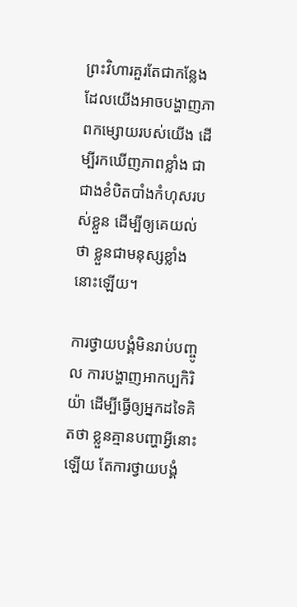ព្រះវិហារគួរតែជាកន្លែង  ដែលយើងអាចបង្ហាញភាពកម្សោយរបស់យើង ដើម្បីរកឃើញភាពខ្លាំង ជាជាងខំបិតបាំងកំហុសរបស់ខ្លួន ដើម្បីឲ្យគេយល់ថា ខ្លួនជាមនុស្សខ្លាំងនោះឡើយ។

ការថ្វាយបង្គំមិនរាប់បញ្ចូល ការបង្ហាញអាកប្បកិរិយ៉ា ដើម្បីធ្វើឲ្យអ្នកដទៃគិតថា ខ្លួនគ្មានបញ្ហាអ្វីនោះឡើយ តែការថ្វាយបង្គំ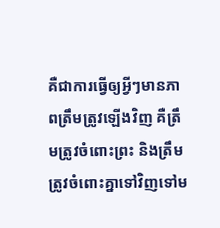គឺជាការធ្វើឲ្យអ្វីៗមានភាពត្រឹមត្រូវឡើងវិញ គឺត្រឹមត្រូវចំពោះព្រះ និងត្រឹមត្រូវចំពោះគ្នាទៅវិញទៅម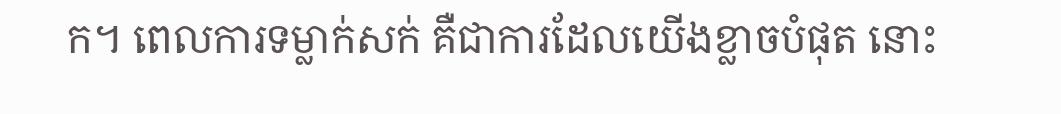ក។ ពេលការទម្លាក់សក់ គឺជាការដែលយើងខ្លាចបំផុត នោះ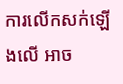ការលើកសក់ឡើងលើ អាច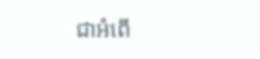ជាអំពើ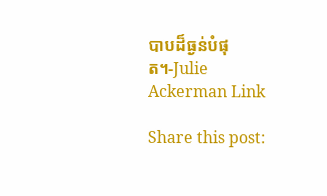បាបដ៏ធ្ងន់បំផុត។-Julie Ackerman Link

Share this post: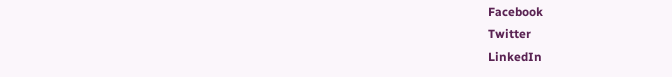Facebook
Twitter
LinkedIn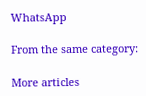WhatsApp

From the same category:

More articles